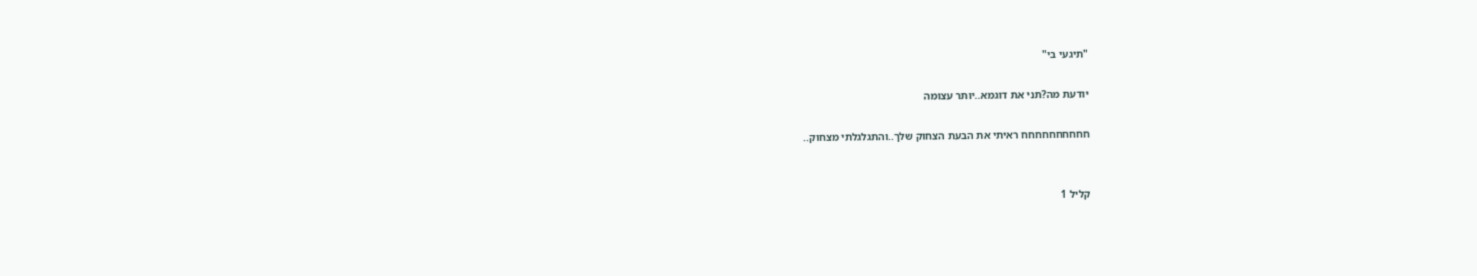"תיגעי בי"

יודעת מה?תני את דוגמא..יותר עצומה

חחחחחחחחחח ראיתי את הבעת הצחוק שלך..והתגלגלתי מצחוק..


קליל 1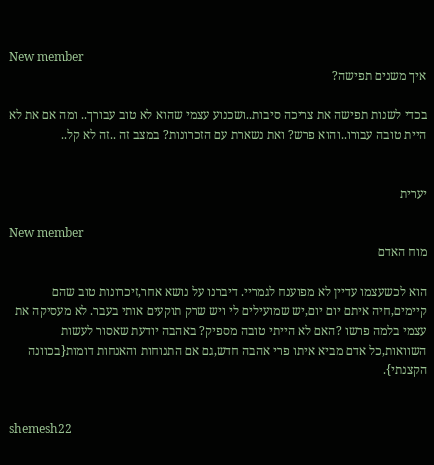New member
איך משנים תפישה?

בכדי לשנות תפישה את צריכה סיבות..ושכנוע עצמי שהוא לא טוב עבורך.. ומה אם את לא היית טובה עבורו..והוא פרש? ואת נשארת עם הזכרונות? במצב זה ..זה לא קל..


יערית

New member
מוח האדם

הוא לכשעצמו עדיין לא מפוענח לגמריי. דיברנו על נושא אחר,זיכרונות טוב שהם קיימים,חיה איתם יום יום,יש שמועילים לי ויש שרק תוקעים אותי בעבר. לא מעסיקה את עצמי בלמה פרשו ?האם לא הייתי טובה מספיק? באהבה יודעת שאסור לעשות השוואות,כל אדם מביא איתו פרי אהבה חדש,גם אם התנוחות והאנחות דומות{בכוונה הקצנתי}.


shemesh22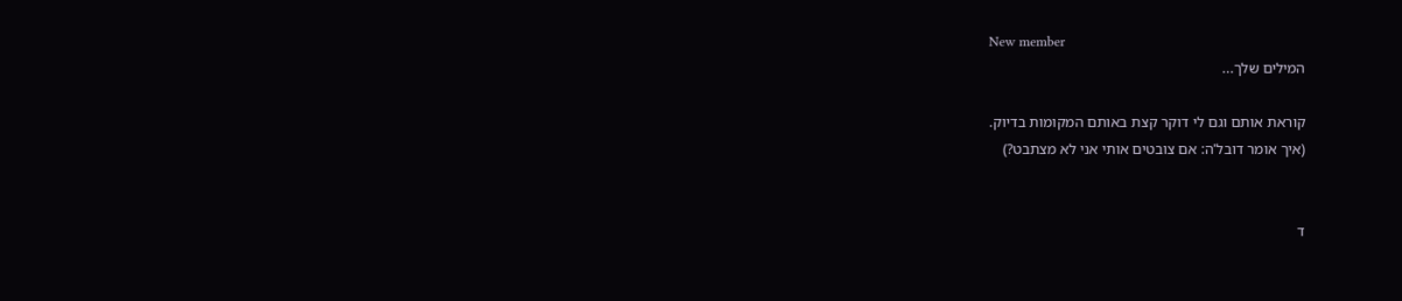New member
המילים שלך...

קוראת אותם וגם לי דוקר קצת באותם המקומות בדיוק.
(איך אומר דובל'ה: אם צובטים אותי אני לא מצתבט?)


ד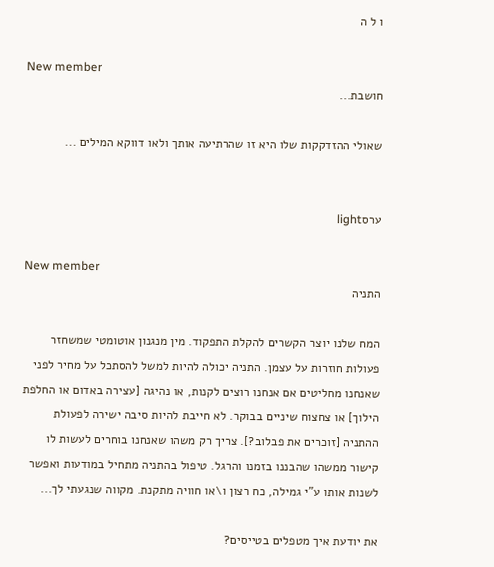ו ל ה

New member
חושבת...

שאולי ההזדקקות שלו היא זו שהרתיעה אותך ולאו דווקא המילים ...


ערסlight

New member
התניה

המח שלנו יוצר הקשרים להקלת התפקוד. מין מנגנון אוטומטי שמשחזר פעולות חוזרות על עצמן. התניה יכולה להיות למשל להסתכל על מחיר לפני שאנחנו מחליטים אם אנחנו רוצים לקנות, או נהיגה [עצירה באדום או החלפת הילוך] או צחצוח שיניים בבוקר. לא חייבת להיות סיבה ישירה לפעולת ההתניה [זוכרים את פבלוב?]. צריך רק משהו שאנחנו בוחרים לעשות לו קישור ממשהו שהבננו בזמנו והרגל. טיפול בהתניה מתחיל במודעות ואפשר לשנות אותו ע"י גמילה, כח רצון ו\או חוויה מתקנת. מקווה שנגעתי לך...

את יודעת איך מטפלים בטייסים?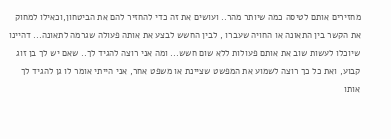מחזירים אותם לטיסה כמה שיותר מהר.. ועושים את זה כדי להחזיר להם את הביטחון,וכאילו למחוק את הקשר בין התאונה או החויה שעברו , לבין החשש לבצע את אותה פעולה שגרמה לתאונה... דהיינו שיוכלו לעשות שוב את אותם פעולות ללא שום חשש... ומה אני רוצה להגיד לך.. שאם יש לך בן זוג קבוע, ואת כל כך רוצה לשמוע את המפשט שציינת או משפט אחר, אני הייתי אומר לו גן להגיד לך אותו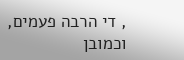, די הרבה פעמים, וכמובן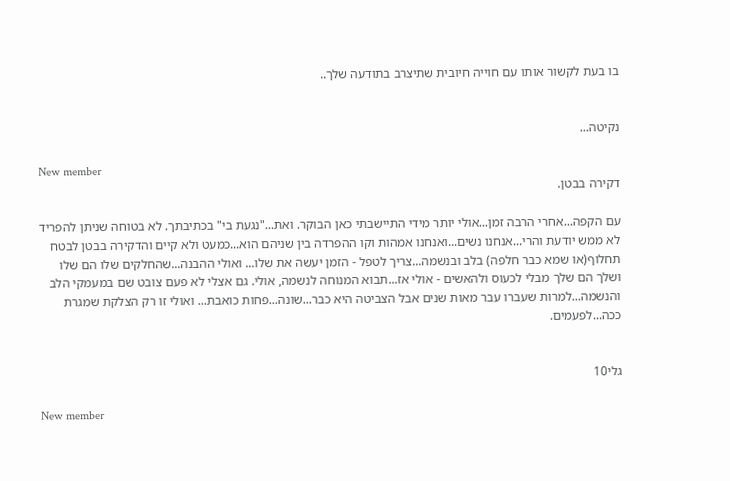בו בעת לקשור אותו עם חוייה חיובית שתיצרב בתודעה שלך..


נקיטה...

New member
דקירה בבטן.

עם הקפה...אחרי הרבה זמן...אולי יותר מידי התיישבתי כאן הבוקר. ואת..."נגעת בי" בכתיבתך. לא בטוחה שניתן להפריד לא ממש יודעת והרי...אנחנו נשים...ואנחנו אמהות וקו ההפרדה בין שניהם הוא...כמעט ולא קיים והדקירה בבטן לבטח תחלוף(או שמא כבר חלפה) בלב ובנשמה...צריך לטפל - הזמן יעשה את שלו... ואולי ההבנה...שהחלקים שלו הם שלו ושלך הם שלך מבלי לכעוס ולהאשים - אולי אז...תבוא המנוחה לנשמה, אולי. גם אצלי לא פעם צובט שם במעמקי הלב והנשמה...למרות שעברו עבר מאות שנים אבל הצביטה היא כבר...שונה...פחות כואבת... ואולי זו רק הצלקת שמגרת ככה...לפעמים.


גלי10

New member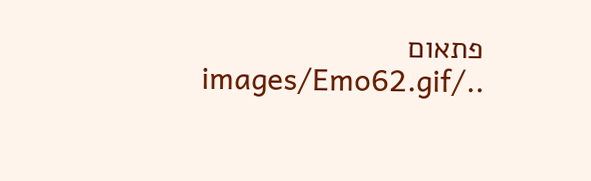פתאום ../images/Emo62.gif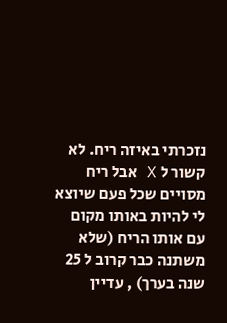נזכרתי באיזה ריח. לא קשור ל X אבל ריח מסויים שכל פעם שיוצא לי להיות באותו מקום עם אותו הריח (שלא משתנה כבר קרוב ל 25 שנה בערך) , עדיין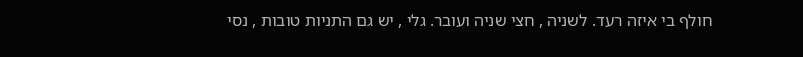חולף בי איזה רעד. לשניה , חצי שניה ועובר. גלי , יש גם התניות טובות , נסי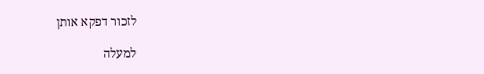לזכור דפקא אותן

למעלה